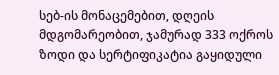სებ-ის მონაცემებით, დღეის მდგომარეობით, ჯამურად 333 ოქროს ზოდი და სერტიფიკატია გაყიდული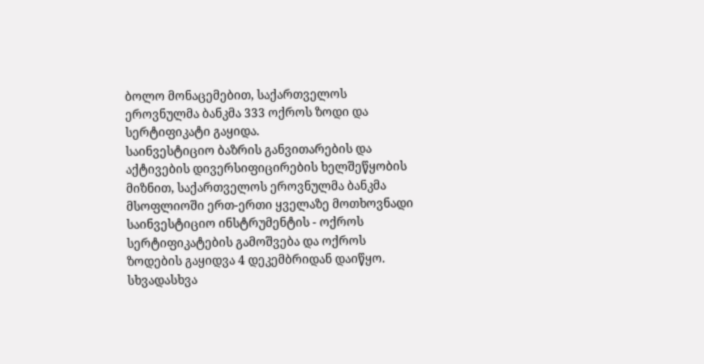ბოლო მონაცემებით, საქართველოს ეროვნულმა ბანკმა 333 ოქროს ზოდი და სერტიფიკატი გაყიდა.
საინვესტიციო ბაზრის განვითარების და აქტივების დივერსიფიცირების ხელშეწყობის მიზნით, საქართველოს ეროვნულმა ბანკმა მსოფლიოში ერთ-ერთი ყველაზე მოთხოვნადი საინვესტიციო ინსტრუმენტის - ოქროს სერტიფიკატების გამოშვება და ოქროს ზოდების გაყიდვა 4 დეკემბრიდან დაიწყო.
სხვადასხვა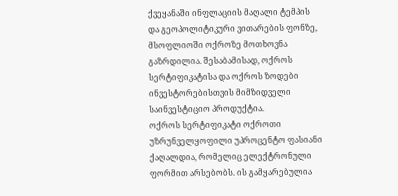ქვეყანაში ინფლაციის მაღალი ტემპის და გეოპოლიტიკური ვითარების ფონზე, მსოფლიოში ოქროზე მოთხოვნა გაზრდილია. შესაბამისად, ოქროს სერტიფიკატისა და ოქროს ზოდები ინვესტორებისთვის მიმზიდველი საინვესტიციო პროდუქტია.
ოქროს სერტიფიკატი ოქროთი უზრუნველყოფილი უპროცენტო ფასიანი ქაღალდია, რომელიც ელექტრონული ფორმით არსებობს. ის გამყარებულია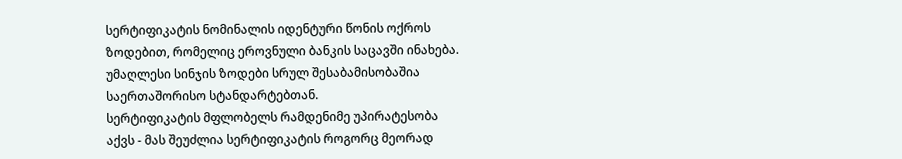სერტიფიკატის ნომინალის იდენტური წონის ოქროს ზოდებით, რომელიც ეროვნული ბანკის საცავში ინახება. უმაღლესი სინჯის ზოდები სრულ შესაბამისობაშია საერთაშორისო სტანდარტებთან.
სერტიფიკატის მფლობელს რამდენიმე უპირატესობა აქვს - მას შეუძლია სერტიფიკატის როგორც მეორად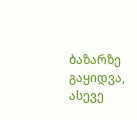ბაზარზე გაყიდვა, ასევე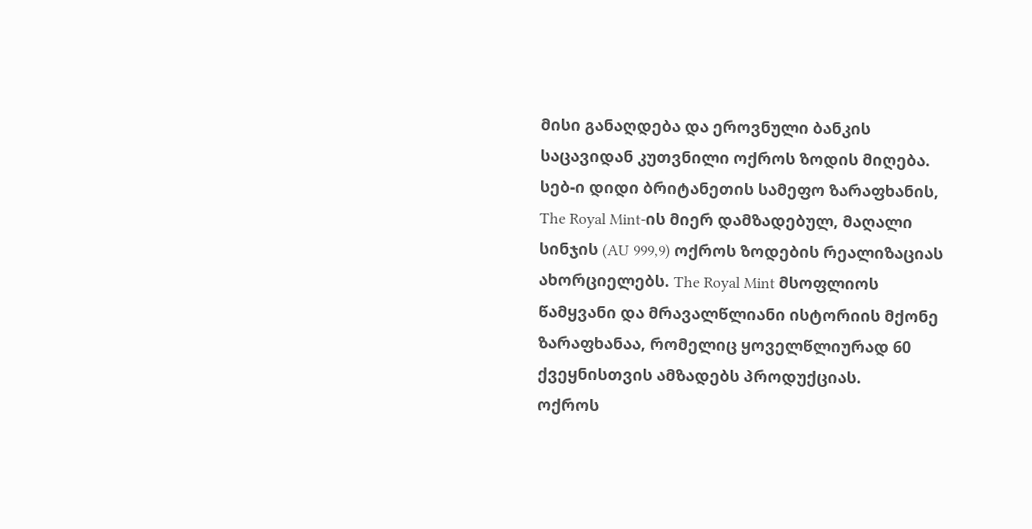მისი განაღდება და ეროვნული ბანკის საცავიდან კუთვნილი ოქროს ზოდის მიღება.
სებ-ი დიდი ბრიტანეთის სამეფო ზარაფხანის, The Royal Mint-ის მიერ დამზადებულ, მაღალი სინჯის (AU 999,9) ოქროს ზოდების რეალიზაციას ახორციელებს. The Royal Mint მსოფლიოს წამყვანი და მრავალწლიანი ისტორიის მქონე ზარაფხანაა, რომელიც ყოველწლიურად 60 ქვეყნისთვის ამზადებს პროდუქციას.
ოქროს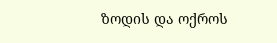ზოდის და ოქროს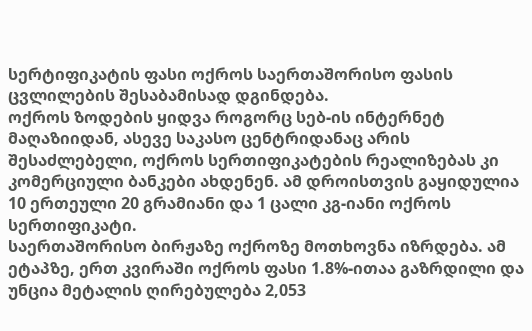სერტიფიკატის ფასი ოქროს საერთაშორისო ფასის ცვლილების შესაბამისად დგინდება.
ოქროს ზოდების ყიდვა როგორც სებ-ის ინტერნეტ მაღაზიიდან, ასევე საკასო ცენტრიდანაც არის შესაძლებელი, ოქროს სერთიფიკატების რეალიზებას კი კომერციული ბანკები ახდენენ. ამ დროისთვის გაყიდულია 10 ერთეული 20 გრამიანი და 1 ცალი კგ-იანი ოქროს სერთიფიკატი.
საერთაშორისო ბირჟაზე ოქროზე მოთხოვნა იზრდება. ამ ეტაპზე, ერთ კვირაში ოქროს ფასი 1.8%-ითაა გაზრდილი და უნცია მეტალის ღირებულება 2,053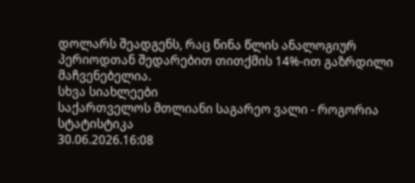დოლარს შეადგენს, რაც წინა წლის ანალოგიურ პერიოდთან შედარებით თითქმის 14%-ით გაზრდილი მაჩვენებელია.
სხვა სიახლეები
საქართველოს მთლიანი საგარეო ვალი - როგორია სტატისტიკა
30.06.2026.16:08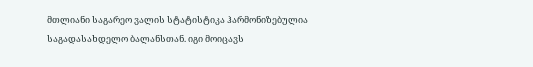მთლიანი საგარეო ვალის სტატისტიკა ჰარმონიზებულია საგადასახდელო ბალანსთან. იგი მოიცავს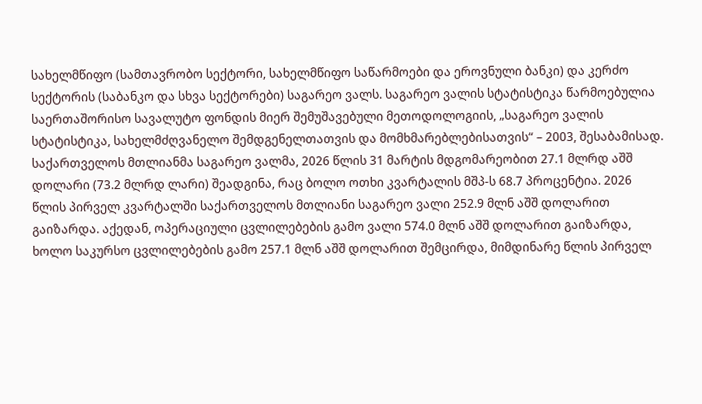სახელმწიფო (სამთავრობო სექტორი, სახელმწიფო საწარმოები და ეროვნული ბანკი) და კერძო სექტორის (საბანკო და სხვა სექტორები) საგარეო ვალს. საგარეო ვალის სტატისტიკა წარმოებულია საერთაშორისო სავალუტო ფონდის მიერ შემუშავებული მეთოდოლოგიის, „საგარეო ვალის სტატისტიკა, სახელმძღვანელო შემდგენელთათვის და მომხმარებლებისათვის“ – 2003, შესაბამისად.
საქართველოს მთლიანმა საგარეო ვალმა, 2026 წლის 31 მარტის მდგომარეობით 27.1 მლრდ აშშ დოლარი (73.2 მლრდ ლარი) შეადგინა, რაც ბოლო ოთხი კვარტალის მშპ-ს 68.7 პროცენტია. 2026 წლის პირველ კვარტალში საქართველოს მთლიანი საგარეო ვალი 252.9 მლნ აშშ დოლარით გაიზარდა. აქედან, ოპერაციული ცვლილებების გამო ვალი 574.0 მლნ აშშ დოლარით გაიზარდა, ხოლო საკურსო ცვლილებების გამო 257.1 მლნ აშშ დოლარით შემცირდა, მიმდინარე წლის პირველ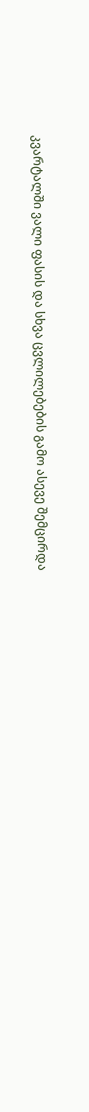კვარტალში ვალი ფასის და სხვა ცვლილებების გამო ასევე შემცირდა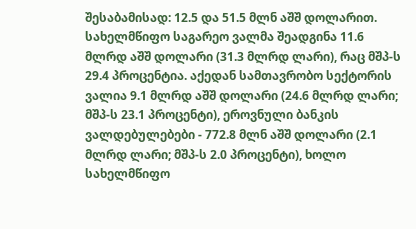შესაბამისად: 12.5 და 51.5 მლნ აშშ დოლარით.
სახელმწიფო საგარეო ვალმა შეადგინა 11.6 მლრდ აშშ დოლარი (31.3 მლრდ ლარი), რაც მშპ-ს 29.4 პროცენტია. აქედან სამთავრობო სექტორის ვალია 9.1 მლრდ აშშ დოლარი (24.6 მლრდ ლარი; მშპ-ს 23.1 პროცენტი), ეროვნული ბანკის ვალდებულებები - 772.8 მლნ აშშ დოლარი (2.1 მლრდ ლარი; მშპ-ს 2.0 პროცენტი), ხოლო სახელმწიფო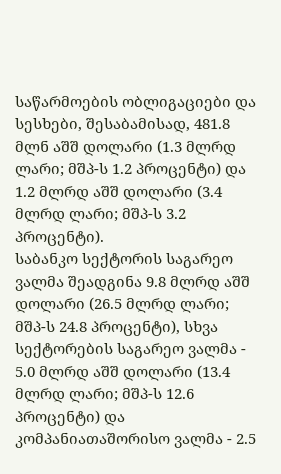საწარმოების ობლიგაციები და სესხები, შესაბამისად, 481.8 მლნ აშშ დოლარი (1.3 მლრდ ლარი; მშპ-ს 1.2 პროცენტი) და 1.2 მლრდ აშშ დოლარი (3.4 მლრდ ლარი; მშპ-ს 3.2 პროცენტი).
საბანკო სექტორის საგარეო ვალმა შეადგინა 9.8 მლრდ აშშ დოლარი (26.5 მლრდ ლარი; მშპ-ს 24.8 პროცენტი), სხვა სექტორების საგარეო ვალმა - 5.0 მლრდ აშშ დოლარი (13.4 მლრდ ლარი; მშპ-ს 12.6 პროცენტი) და კომპანიათაშორისო ვალმა - 2.5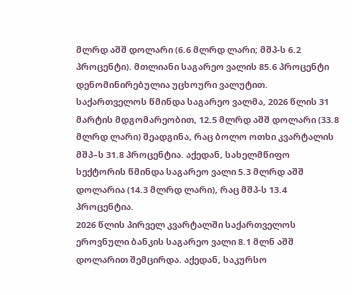მლრდ აშშ დოლარი (6.6 მლრდ ლარი; მშპ-ს 6.2 პროცენტი). მთლიანი საგარეო ვალის 85.6 პროცენტი დენომინირებულია უცხოური ვალუტით.
საქართველოს წმინდა საგარეო ვალმა, 2026 წლის 31 მარტის მდგომარეობით, 12.5 მლრდ აშშ დოლარი (33.8 მლრდ ლარი) შეადგინა, რაც ბოლო ოთხი კვარტალის მშპ–ს 31.8 პროცენტია. აქედან, სახელმწიფო სექტორის წმინდა საგარეო ვალი 5.3 მლრდ აშშ დოლარია (14.3 მლრდ ლარი), რაც მშპ-ს 13.4 პროცენტია.
2026 წლის პირველ კვარტალში საქართველოს ეროვნული ბანკის საგარეო ვალი 8.1 მლნ აშშ დოლარით შემცირდა. აქედან, საკურსო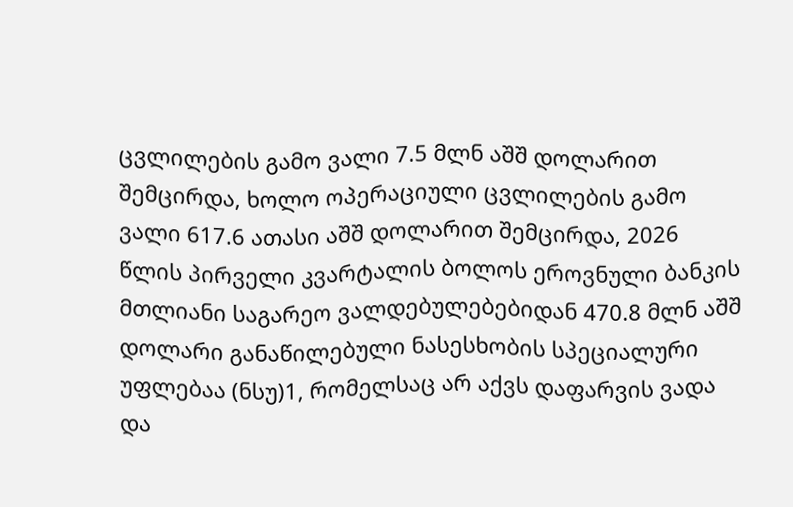ცვლილების გამო ვალი 7.5 მლნ აშშ დოლარით შემცირდა, ხოლო ოპერაციული ცვლილების გამო ვალი 617.6 ათასი აშშ დოლარით შემცირდა, 2026 წლის პირველი კვარტალის ბოლოს ეროვნული ბანკის მთლიანი საგარეო ვალდებულებებიდან 470.8 მლნ აშშ დოლარი განაწილებული ნასესხობის სპეციალური უფლებაა (ნსუ)1, რომელსაც არ აქვს დაფარვის ვადა და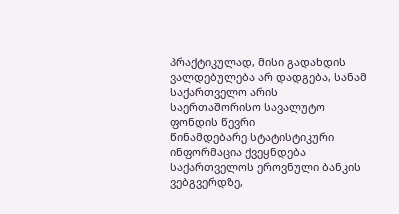პრაქტიკულად, მისი გადახდის ვალდებულება არ დადგება, სანამ საქართველო არის საერთაშორისო სავალუტო ფონდის წევრი
წინამდებარე სტატისტიკური ინფორმაცია ქვეყნდება საქართველოს ეროვნული ბანკის ვებგვერდზე,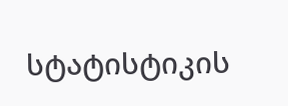სტატისტიკის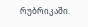რუბრიკაში.